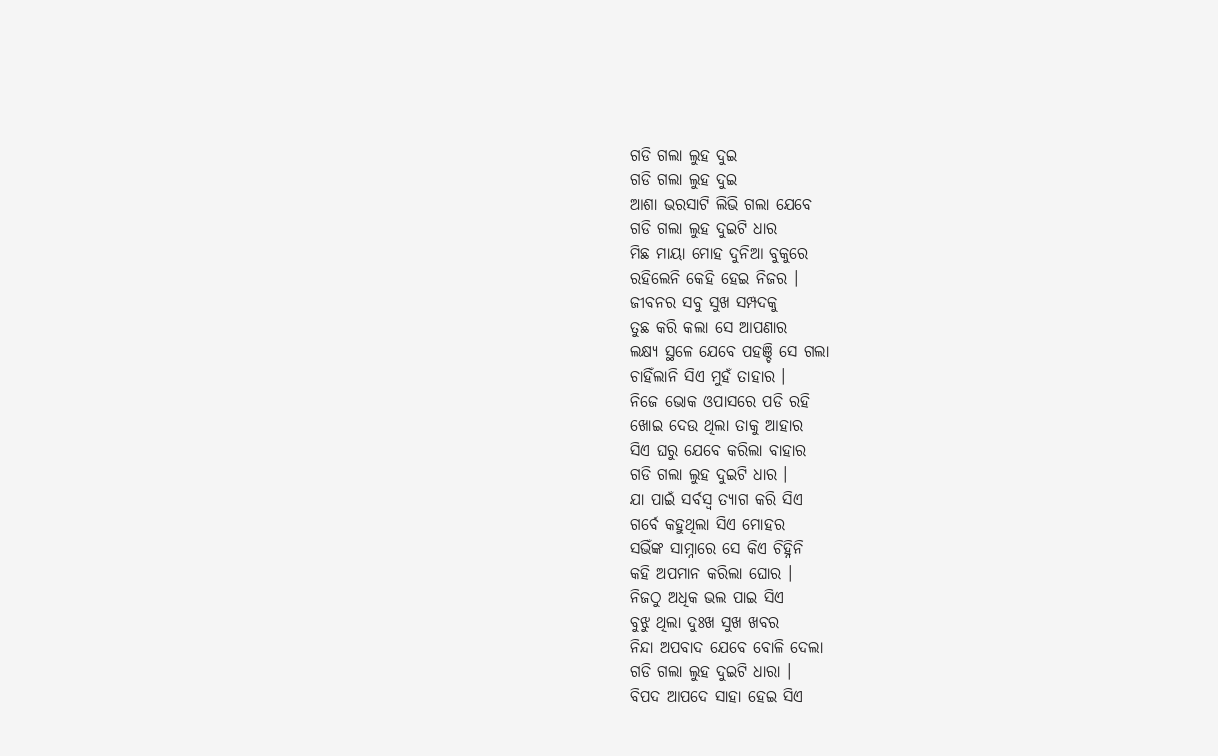ଗଡି ଗଲା ଲୁହ ଦୁଇ
ଗଡି ଗଲା ଲୁହ ଦୁଇ
ଆଶା ଭରସାଟି ଲିଭି ଗଲା ଯେବେ
ଗଡି ଗଲା ଲୁହ ଦୁଇଟି ଧାର
ମିଛ ମାୟା ମୋହ ଦୁନିଆ ବୁକୁରେ
ରହିଲେନି କେହି ହେଇ ନିଜର ।
ଜୀବନର ସବୁ ସୁଖ ସମ୍ପଦକୁ
ତୁଛ କରି କଲା ସେ ଆପଣାର
ଲକ୍ଷ୍ୟ ସ୍ଥଳେ ଯେବେ ପହଞ୍ଚି ସେ ଗଲା
ଚାହିଁଲାନି ସିଏ ମୁହଁ ତାହାର ।
ନିଜେ ଭୋକ ଓପାସରେ ପଡି ରହି
ଖୋଇ ଦେଉ ଥିଲା ତାକୁ ଆହାର
ସିଏ ଘରୁ ଯେବେ କରିଲା ବାହାର
ଗଡି ଗଲା ଲୁହ ଦୁଇଟି ଧାର ।
ଯା ପାଇଁ ସର୍ବସ୍ଵ ତ୍ୟାଗ କରି ସିଏ
ଗର୍ବେ କହୁଥିଲା ସିଏ ମୋହର
ସଭିଁଙ୍କ ସାମ୍ନାରେ ସେ କିଏ ଚିହ୍ନିନି
କହି ଅପମାନ କରିଲା ଘୋର ।
ନିଜଠୁ ଅଧିକ ଭଲ ପାଇ ସିଏ
ବୁଝୁ ଥିଲା ଦୁଃଖ ସୁଖ ଖବର
ନିନ୍ଦା ଅପବାଦ ଯେବେ ବୋଳି ଦେଲା
ଗଡି ଗଲା ଲୁହ ଦୁଇଟି ଧାରା ।
ବିପଦ ଆପଦେ ସାହା ହେଇ ସିଏ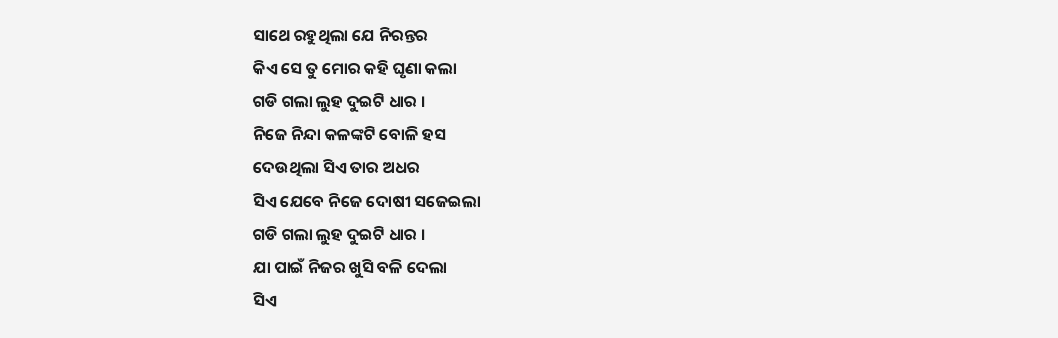ସାଥେ ରହୁଥିଲା ଯେ ନିରନ୍ତର
କିଏ ସେ ତୁ ମୋର କହି ଘୃଣା କଲା
ଗଡି ଗଲା ଲୁହ ଦୁଇଟି ଧାର ।
ନିଜେ ନିନ୍ଦା କଳଙ୍କଟି ବୋଳି ହସ
ଦେଉଥିଲା ସିଏ ତାର ଅଧର
ସିଏ ଯେବେ ନିଜେ ଦୋଷୀ ସଜେଇଲା
ଗଡି ଗଲା ଲୁହ ଦୁଇଟି ଧାର ।
ଯା ପାଇଁ ନିଜର ଖୁସି ବଳି ଦେଲା
ସିଏ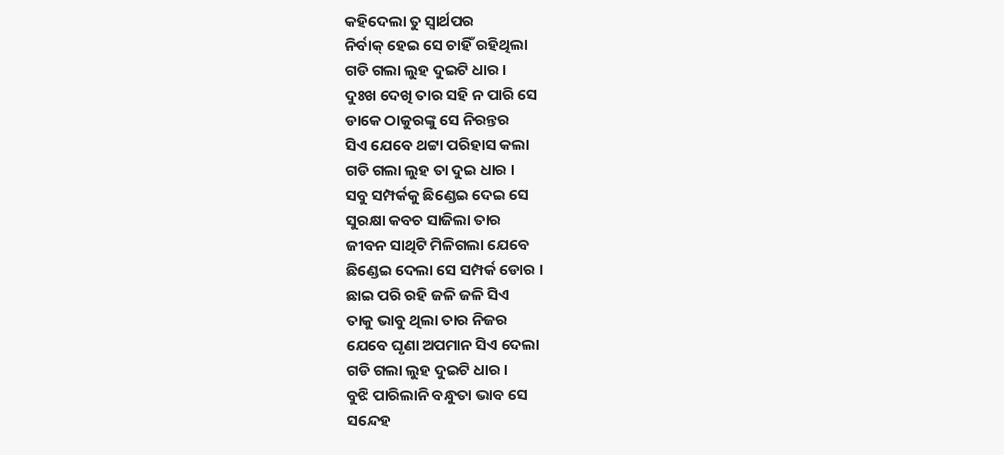କହିଦେଲା ତୁ ସ୍ବାର୍ଥପର
ନିର୍ବାକ୍ ହେଇ ସେ ଚାହିଁ ରହିଥିଲା
ଗଡି ଗଲା ଲୁହ ଦୁଇଟି ଧାର ।
ଦୁଃଖ ଦେଖି ତାର ସହି ନ ପାରି ସେ
ଡାକେ ଠାକୁରଙ୍କୁ ସେ ନିରନ୍ତର
ସିଏ ଯେବେ ଥଟ୍ଟା ପରିହାସ କଲା
ଗଡି ଗଲା ଲୁହ ତା ଦୁଇ ଧାର ।
ସବୁ ସମ୍ପର୍କକୁ ଛିଣ୍ଡେଇ ଦେଇ ସେ
ସୁରକ୍ଷା କବଚ ସାଜିଲା ତାର
ଜୀବନ ସାଥିଟି ମିଳିଗଲା ଯେବେ
ଛିଣ୍ଡେଇ ଦେଲା ସେ ସମ୍ପର୍କ ଡୋର ।
ଛାଇ ପରି ରହି ଜଳି ଜଳି ସିଏ
ତାକୁ ଭାବୁ ଥିଲା ତାର ନିଜର
ଯେବେ ଘୃଣା ଅପମାନ ସିଏ ଦେଲା
ଗଡି ଗଲା ଲୁହ ଦୁଇଟି ଧାର ।
ବୁଝି ପାରିଲାନି ବନ୍ଧୁତା ଭାବ ସେ
ସନ୍ଦେହ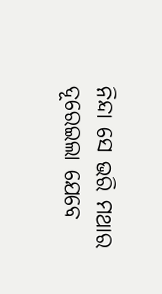ନିନ୍ଦା ସେ ଭରି ମଥାର
ଦୂରେଇଲା ଯେବେ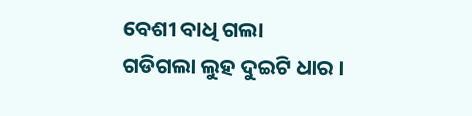ବେଶୀ ବାଧି ଗଲା
ଗଡିଗଲା ଲୁହ ଦୁଇଟି ଧାର ।